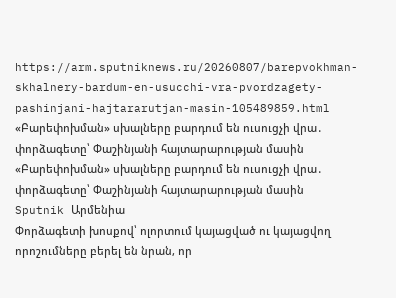https://arm.sputniknews.ru/20260807/barepvokhman-skhalnery-bardum-en-usucchi-vra-pvordzagety-pashinjani-hajtararutjan-masin-105489859.html
«Բարեփոխման» սխալները բարդում են ուսուցչի վրա․ փորձագետը՝ Փաշինյանի հայտարարության մասին
«Բարեփոխման» սխալները բարդում են ուսուցչի վրա․ փորձագետը՝ Փաշինյանի հայտարարության մասին
Sputnik Արմենիա
Փորձագետի խոսքով՝ ոլորտում կայացված ու կայացվող որոշումները բերել են նրան, որ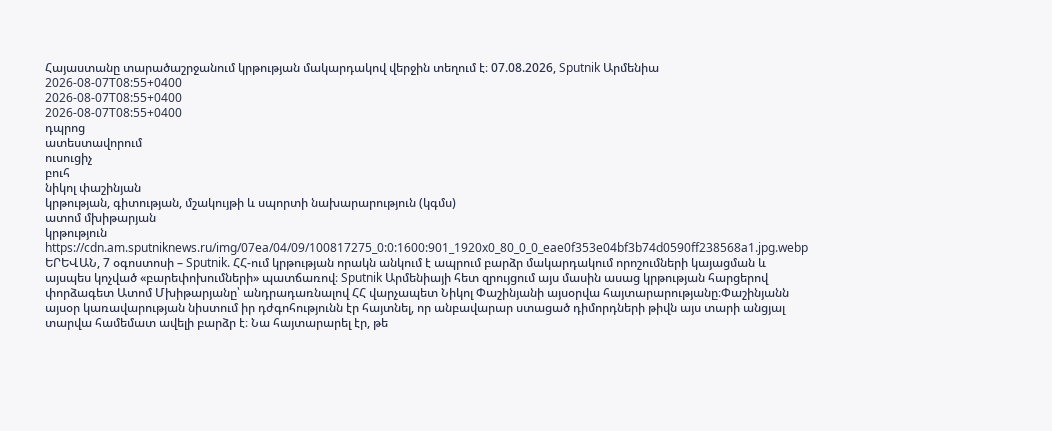Հայաստանը տարածաշրջանում կրթության մակարդակով վերջին տեղում է։ 07.08.2026, Sputnik Արմենիա
2026-08-07T08:55+0400
2026-08-07T08:55+0400
2026-08-07T08:55+0400
դպրոց
ատեստավորում
ուսուցիչ
բուհ
նիկոլ փաշինյան
կրթության, գիտության, մշակույթի և սպորտի նախարարություն (կգմս)
ատոմ մխիթարյան
կրթություն
https://cdn.am.sputniknews.ru/img/07ea/04/09/100817275_0:0:1600:901_1920x0_80_0_0_eae0f353e04bf3b74d0590ff238568a1.jpg.webp
ԵՐԵՎԱՆ, 7 օգոստոսի – Sputnik. ՀՀ-ում կրթության որակն անկում է ապրում բարձր մակարդակում որոշումների կայացման և այսպես կոչված «բարեփոխումների» պատճառով։ Sputnik Արմենիայի հետ զրույցում այս մասին ասաց կրթության հարցերով փորձագետ Ատոմ Մխիթարյանը՝ անդրադառնալով ՀՀ վարչապետ Նիկոլ Փաշինյանի այսօրվա հայտարարությանը։Փաշինյանն այսօր կառավարության նիստում իր դժգոհությունն էր հայտնել, որ անբավարար ստացած դիմորդների թիվն այս տարի անցյալ տարվա համեմատ ավելի բարձր է։ Նա հայտարարել էր, թե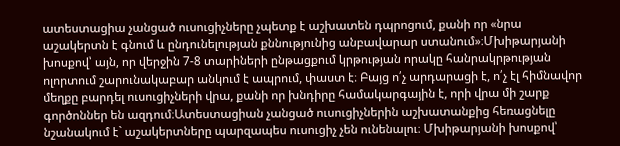ատեստացիա չանցած ուսուցիչները չպետք է աշխատեն դպրոցում, քանի որ «նրա աշակերտն է գնում և ընդունելության քննությունից անբավարար ստանում»։Մխիթարյանի խոսքով՝ այն, որ վերջին 7-8 տարիների ընթացքում կրթության որակը հանրակրթության ոլորտում շարունակաբար անկում է ապրում, փաստ է։ Բայց ո՛չ արդարացի է, ո՛չ էլ հիմնավոր մեղքը բարդել ուսուցիչների վրա, քանի որ խնդիրը համակարգային է, որի վրա մի շարք գործոններ են ազդում։Ատեստացիան չանցած ուսուցիչներին աշխատանքից հեռացնելը նշանակում է` աշակերտները պարզապես ուսուցիչ չեն ունենալու։ Մխիթարյանի խոսքով՝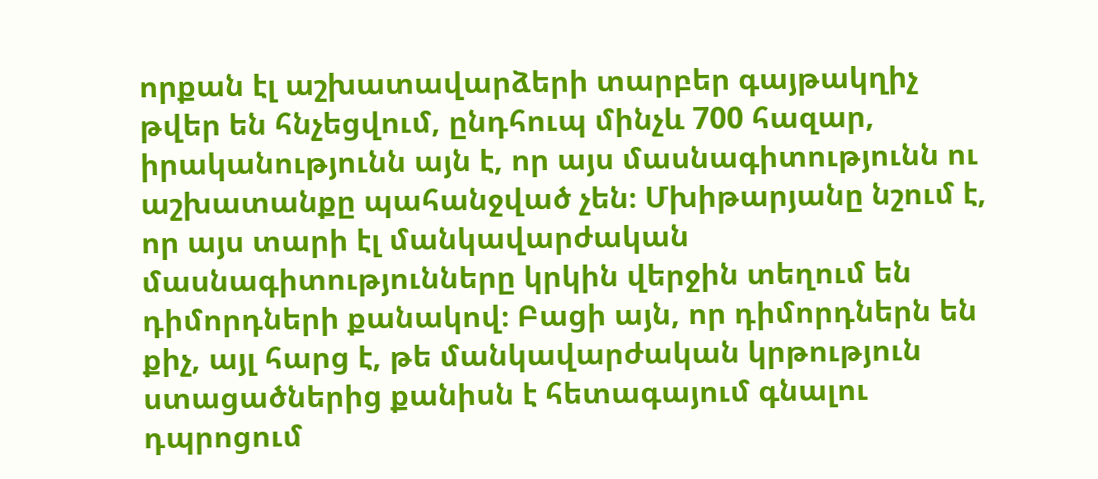որքան էլ աշխատավարձերի տարբեր գայթակղիչ թվեր են հնչեցվում, ընդհուպ մինչև 700 հազար, իրականությունն այն է, որ այս մասնագիտությունն ու աշխատանքը պահանջված չեն։ Մխիթարյանը նշում է, որ այս տարի էլ մանկավարժական մասնագիտությունները կրկին վերջին տեղում են դիմորդների քանակով։ Բացի այն, որ դիմորդներն են քիչ, այլ հարց է, թե մանկավարժական կրթություն ստացածներից քանիսն է հետագայում գնալու դպրոցում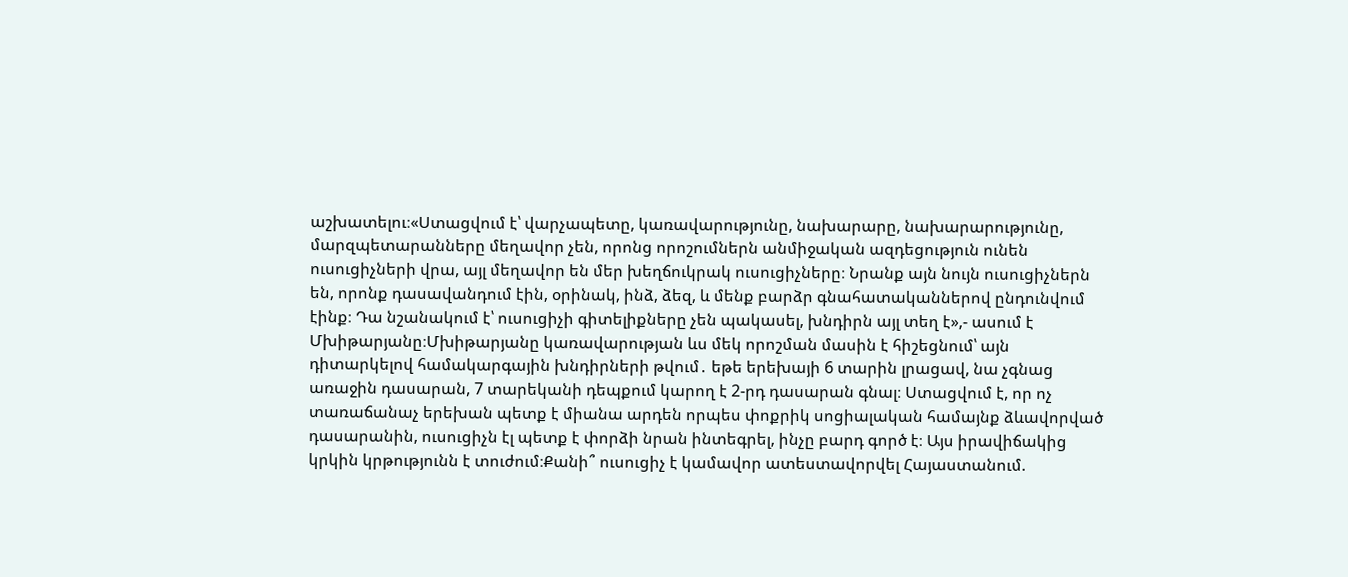աշխատելու։«Ստացվում է՝ վարչապետը, կառավարությունը, նախարարը, նախարարությունը, մարզպետարանները մեղավոր չեն, որոնց որոշումներն անմիջական ազդեցություն ունեն ուսուցիչների վրա, այլ մեղավոր են մեր խեղճուկրակ ուսուցիչները։ Նրանք այն նույն ուսուցիչներն են, որոնք դասավանդում էին, օրինակ, ինձ, ձեզ, և մենք բարձր գնահատականներով ընդունվում էինք։ Դա նշանակում է՝ ուսուցիչի գիտելիքները չեն պակասել, խնդիրն այլ տեղ է»,- ասում է Մխիթարյանը։Մխիթարյանը կառավարության ևս մեկ որոշման մասին է հիշեցնում՝ այն դիտարկելով համակարգային խնդիրների թվում․ եթե երեխայի 6 տարին լրացավ, նա չգնաց առաջին դասարան, 7 տարեկանի դեպքում կարող է 2-րդ դասարան գնալ։ Ստացվում է, որ ոչ տառաճանաչ երեխան պետք է միանա արդեն որպես փոքրիկ սոցիալական համայնք ձևավորված դասարանին, ուսուցիչն էլ պետք է փորձի նրան ինտեգրել, ինչը բարդ գործ է։ Այս իրավիճակից կրկին կրթությունն է տուժում։Քանի՞ ուսուցիչ է կամավոր ատեստավորվել Հայաստանում.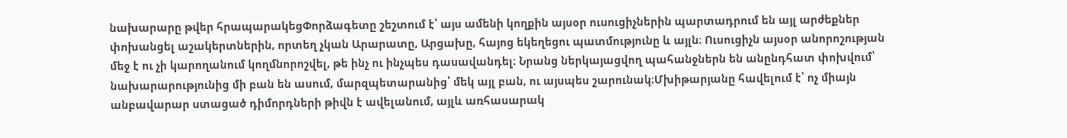նախարարը թվեր հրապարակեցՓորձագետը շեշտում է՝ այս ամենի կողքին այսօր ուսուցիչներին պարտադրում են այլ արժեքներ փոխանցել աշակերտներին, որտեղ չկան Արարատը, Արցախը, հայոց եկեղեցու պատմությունը և այլն։ Ուսուցիչն այսօր անորոշության մեջ է ու չի կարողանում կողմնորոշվել, թե ինչ ու ինչպես դասավանդել։ Նրանց ներկայացվող պահանջներն են անընդհատ փոխվում՝ նախարարությունից մի բան են ասում, մարզպետարանից՝ մեկ այլ բան, ու այսպես շարունակ։Մխիթարյանը հավելում է՝ ոչ միայն անբավարար ստացած դիմորդների թիվն է ավելանում, այլև առհասարակ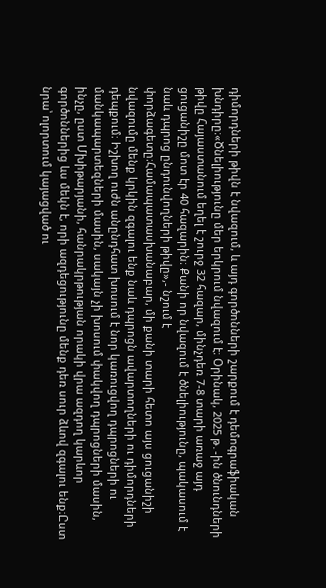դիմորդների թիվն է նվազում, և այդ գործոնների շարքում է դեմոգրաֆիական խնդիրը։«Ծնելիությունը մեր երկրում նվազում է։ Օրինակ, 2025 թ․-ին ծնունդների թիվը Հայաստանում եղել է շուրջ 32 հազար, մինչդեռ 7-8 տարի առաջ այդ ցուցանիշը մոտ էր 40 հազարին։ Քանի որ նվազում է ծնելիությունը, պակասում է նաև դպրոց ընդունվողների թիվը»,- նշում է փորձագետը։Համապատասխանաբար, մի քանի տարի հետո այս ցուցանիշի նվազումը մենք կրկին զգալու ենք նաև դպրոցն ավարտողների ու դիմորդների դեպքում։ Իշխող ուժն անընդհատ խոսում է նոր կառուցվող դպրոցների ու մանկապարտեզների մասին, սակայն չի խոսում փակվող դպրոցների մասին, ինչը, ըստ Մխիթարյանի, հանրակրթության որակի վրա ազդող կարևոր գործոններից ևս մեկն է, որի ազդեցությունը մենք դեռ սուր ձևով զգալու ենք։Ըստ նրա՝ ոլորտում կայացված ու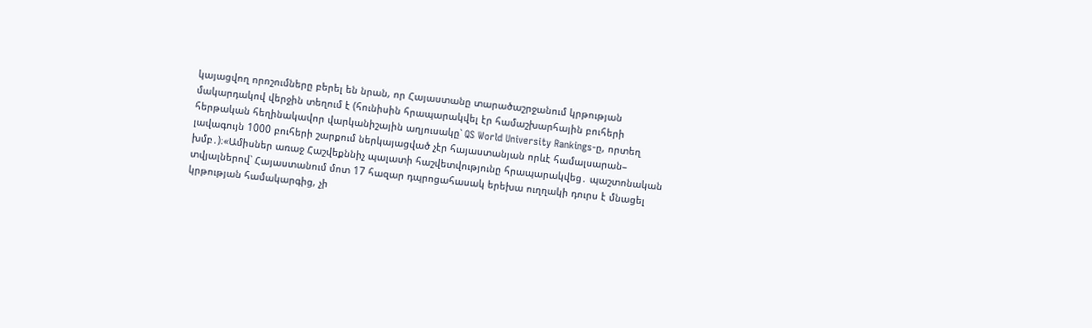կայացվող որոշումները բերել են նրան, որ Հայաստանը տարածաշրջանում կրթության մակարդակով վերջին տեղում է (հունիսին հրապարակվել էր համաշխարհային բուհերի հերթական հեղինակավոր վարկանիշային աղյուսակը՝ QS World University Rankings-ը, որտեղ լավագույն 1000 բուհերի շարքում ներկայացված չէր հայաստանյան որևէ համալսարան– խմբ․)։«Ամիսներ առաջ Հաշվեքննիչ պալատի հաշվետվությունը հրապարակվեց․ պաշտոնական տվյալներով՝ Հայաստանում մոտ 17 հազար դպրոցահասակ երեխա ուղղակի դուրս է մնացել կրթության համակարգից, չի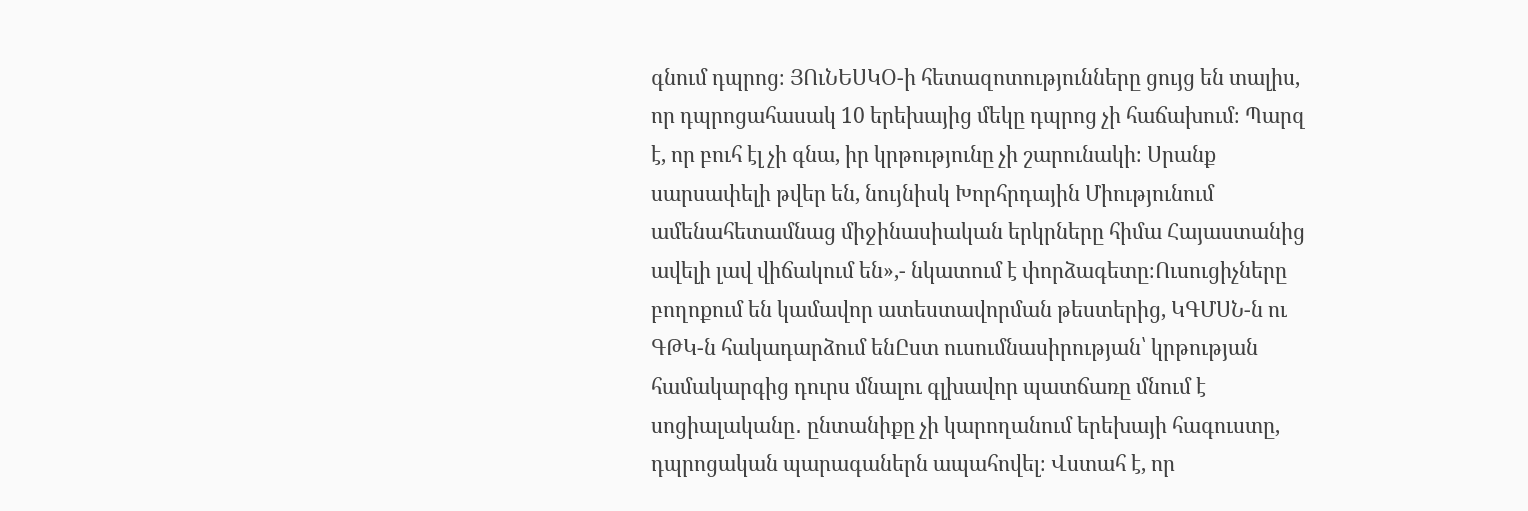գնում դպրոց։ ՅՈւՆԵՍԿՕ-ի հետազոտությունները ցույց են տալիս, որ դպրոցահասակ 10 երեխայից մեկը դպրոց չի հաճախում։ Պարզ է, որ բուհ էլ չի գնա, իր կրթությունը չի շարունակի։ Սրանք սարսափելի թվեր են, նույնիսկ Խորհրդային Միությունում ամենահետամնաց միջինասիական երկրները հիմա Հայաստանից ավելի լավ վիճակում են»,- նկատում է փորձագետը։Ուսուցիչները բողոքում են կամավոր ատեստավորման թեստերից, ԿԳՄՍՆ-ն ու ԳԹԿ-ն հակադարձում ենԸստ ուսումնասիրության՝ կրթության համակարգից դուրս մնալու գլխավոր պատճառը մնում է սոցիալականը․ ընտանիքը չի կարողանում երեխայի հագուստը, դպրոցական պարագաներն ապահովել։ Վստահ է, որ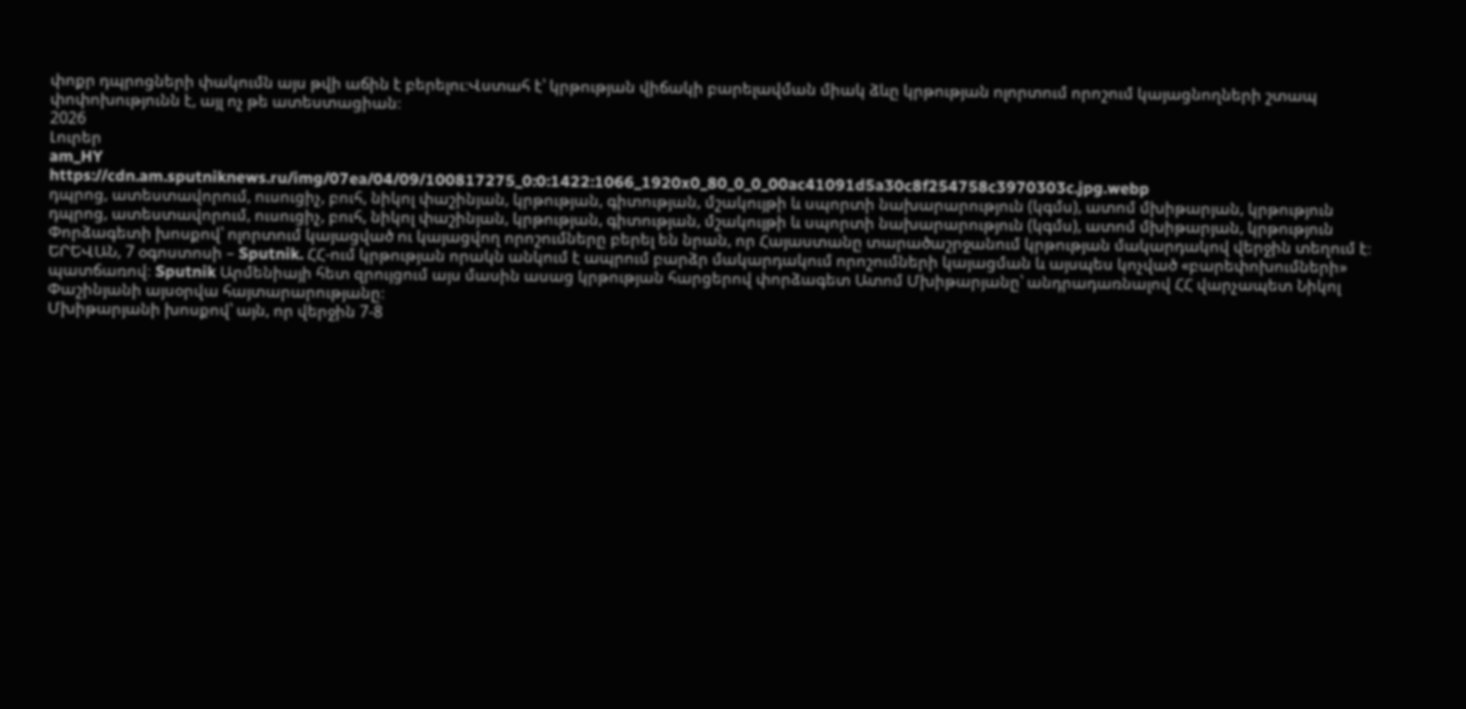փոքր դպրոցների փակումն այս թվի աճին է բերելու։Վստահ է՝ կրթության վիճակի բարելավման միակ ձևը կրթության ոլորտում որոշում կայացնողների շտապ փոփոխությունն է, այլ ոչ թե ատեստացիան։
2026
Լուրեր
am_HY
https://cdn.am.sputniknews.ru/img/07ea/04/09/100817275_0:0:1422:1066_1920x0_80_0_0_00ac41091d5a30c8f254758c3970303c.jpg.webp
դպրոց, ատեստավորում, ուսուցիչ, բուհ, նիկոլ փաշինյան, կրթության, գիտության, մշակույթի և սպորտի նախարարություն (կգմս), ատոմ մխիթարյան, կրթություն
դպրոց, ատեստավորում, ուսուցիչ, բուհ, նիկոլ փաշինյան, կրթության, գիտության, մշակույթի և սպորտի նախարարություն (կգմս), ատոմ մխիթարյան, կրթություն
Փորձագետի խոսքով՝ ոլորտում կայացված ու կայացվող որոշումները բերել են նրան, որ Հայաստանը տարածաշրջանում կրթության մակարդակով վերջին տեղում է։
ԵՐԵՎԱՆ, 7 օգոստոսի – Sputnik. ՀՀ-ում կրթության որակն անկում է ապրում բարձր մակարդակում որոշումների կայացման և այսպես կոչված «բարեփոխումների» պատճառով։ Sputnik Արմենիայի հետ զրույցում այս մասին ասաց կրթության հարցերով փորձագետ Ատոմ Մխիթարյանը՝ անդրադառնալով ՀՀ վարչապետ Նիկոլ Փաշինյանի այսօրվա հայտարարությանը։
Մխիթարյանի խոսքով՝ այն, որ վերջին 7-8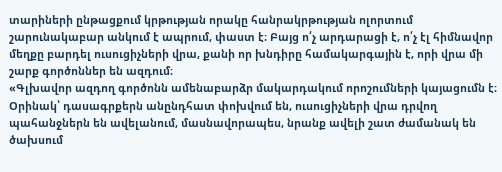տարիների ընթացքում կրթության որակը հանրակրթության ոլորտում շարունակաբար անկում է ապրում, փաստ է։ Բայց ո՛չ արդարացի է, ո՛չ էլ հիմնավոր մեղքը բարդել ուսուցիչների վրա, քանի որ խնդիրը համակարգային է, որի վրա մի շարք գործոններ են ազդում։
«Գլխավոր ազդող գործոնն ամենաբարձր մակարդակում որոշումների կայացումն է։ Օրինակ՝ դասագրքերն անընդհատ փոխվում են, ուսուցիչների վրա դրվող պահանջներն են ավելանում, մասնավորապես, նրանք ավելի շատ ժամանակ են ծախսում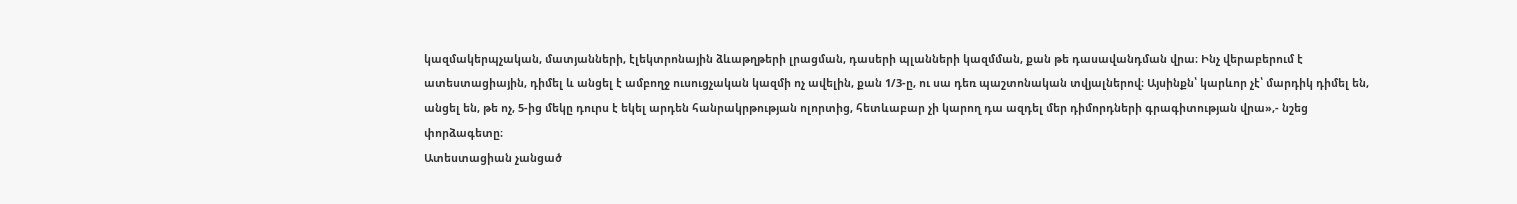կազմակերպչական, մատյանների, էլեկտրոնային ձևաթղթերի լրացման, դասերի պլանների կազմման, քան թե դասավանդման վրա։ Ինչ վերաբերում է ատեստացիային, դիմել և անցել է ամբողջ ուսուցչական կազմի ոչ ավելին, քան 1/3-ը, ու սա դեռ պաշտոնական տվյալներով։ Այսինքն՝ կարևոր չէ՝ մարդիկ դիմել են, անցել են, թե ոչ, 5-ից մեկը դուրս է եկել արդեն հանրակրթության ոլորտից, հետևաբար չի կարող դա ազդել մեր դիմորդների գրագիտության վրա»,- նշեց փորձագետը։
Ատեստացիան չանցած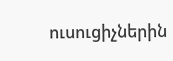ուսուցիչներին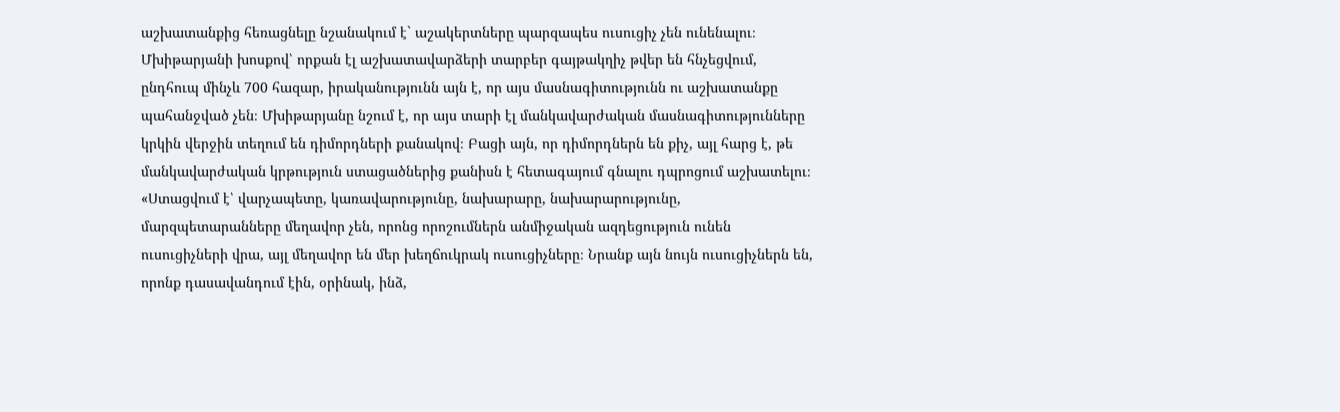աշխատանքից հեռացնելը նշանակում է` աշակերտները պարզապես ուսուցիչ չեն ունենալու։ Մխիթարյանի խոսքով՝ որքան էլ աշխատավարձերի տարբեր գայթակղիչ թվեր են հնչեցվում, ընդհուպ մինչև 700 հազար, իրականությունն այն է, որ այս մասնագիտությունն ու աշխատանքը պահանջված չեն։ Մխիթարյանը նշում է, որ այս տարի էլ մանկավարժական մասնագիտությունները կրկին վերջին տեղում են դիմորդների քանակով։ Բացի այն, որ դիմորդներն են քիչ, այլ հարց է, թե մանկավարժական կրթություն ստացածներից քանիսն է հետագայում գնալու դպրոցում աշխատելու։
«Ստացվում է՝ վարչապետը, կառավարությունը, նախարարը, նախարարությունը, մարզպետարանները մեղավոր չեն, որոնց որոշումներն անմիջական ազդեցություն ունեն ուսուցիչների վրա, այլ մեղավոր են մեր խեղճուկրակ ուսուցիչները։ Նրանք այն նույն ուսուցիչներն են, որոնք դասավանդում էին, օրինակ, ինձ,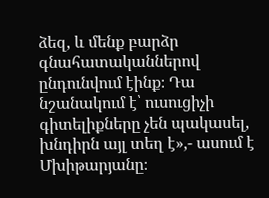ձեզ, և մենք բարձր գնահատականներով ընդունվում էինք։ Դա նշանակում է՝ ուսուցիչի գիտելիքները չեն պակասել, խնդիրն այլ տեղ է»,- ասում է Մխիթարյանը։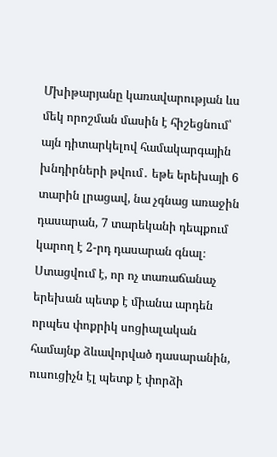Մխիթարյանը կառավարության ևս մեկ որոշման մասին է հիշեցնում՝ այն դիտարկելով համակարգային խնդիրների թվում․ եթե երեխայի 6 տարին լրացավ, նա չգնաց առաջին դասարան, 7 տարեկանի դեպքում կարող է 2-րդ դասարան գնալ։ Ստացվում է, որ ոչ տառաճանաչ երեխան պետք է միանա արդեն որպես փոքրիկ սոցիալական համայնք ձևավորված դասարանին, ուսուցիչն էլ պետք է փորձի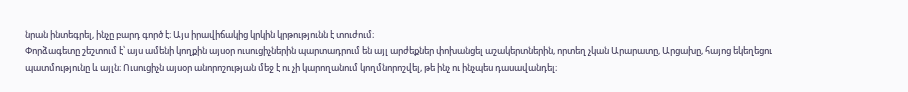նրան ինտեգրել, ինչը բարդ գործ է։ Այս իրավիճակից կրկին կրթությունն է տուժում։
Փորձագետը շեշտում է՝ այս ամենի կողքին այսօր ուսուցիչներին պարտադրում են այլ արժեքներ փոխանցել աշակերտներին, որտեղ չկան Արարատը, Արցախը, հայոց եկեղեցու պատմությունը և այլն։ Ուսուցիչն այսօր անորոշության մեջ է ու չի կարողանում կողմնորոշվել, թե ինչ ու ինչպես դասավանդել։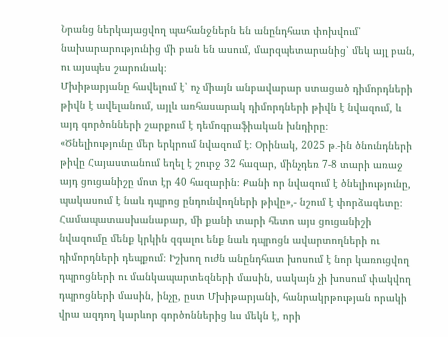Նրանց ներկայացվող պահանջներն են անընդհատ փոխվում՝ նախարարությունից մի բան են ասում, մարզպետարանից՝ մեկ այլ բան, ու այսպես շարունակ։
Մխիթարյանը հավելում է՝ ոչ միայն անբավարար ստացած դիմորդների թիվն է ավելանում, այլև առհասարակ դիմորդների թիվն է նվազում, և այդ գործոնների շարքում է դեմոգրաֆիական խնդիրը։
«Ծնելիությունը մեր երկրում նվազում է։ Օրինակ, 2025 թ․-ին ծնունդների թիվը Հայաստանում եղել է շուրջ 32 հազար, մինչդեռ 7-8 տարի առաջ այդ ցուցանիշը մոտ էր 40 հազարին։ Քանի որ նվազում է ծնելիությունը, պակասում է նաև դպրոց ընդունվողների թիվը»,- նշում է փորձագետը։
Համապատասխանաբար, մի քանի տարի հետո այս ցուցանիշի նվազումը մենք կրկին զգալու ենք նաև դպրոցն ավարտողների ու դիմորդների դեպքում։ Իշխող ուժն անընդհատ խոսում է նոր կառուցվող դպրոցների ու մանկապարտեզների մասին, սակայն չի խոսում փակվող դպրոցների մասին, ինչը, ըստ Մխիթարյանի, հանրակրթության որակի վրա ազդող կարևոր գործոններից ևս մեկն է, որի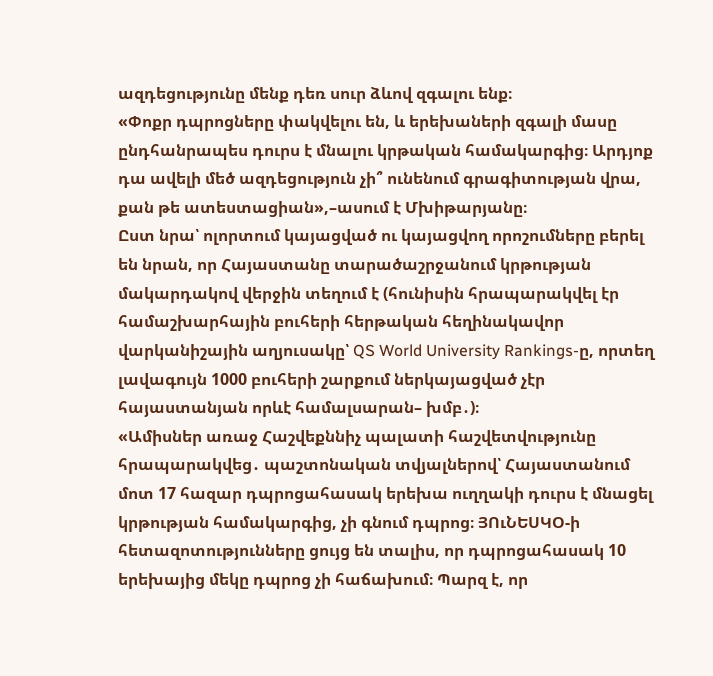ազդեցությունը մենք դեռ սուր ձևով զգալու ենք։
«Փոքր դպրոցները փակվելու են, և երեխաների զգալի մասը ընդհանրապես դուրս է մնալու կրթական համակարգից։ Արդյոք դա ավելի մեծ ազդեցություն չի՞ ունենում գրագիտության վրա, քան թե ատեստացիան»,–ասում է Մխիթարյանը։
Ըստ նրա՝ ոլորտում կայացված ու կայացվող որոշումները բերել են նրան, որ Հայաստանը տարածաշրջանում կրթության մակարդակով վերջին տեղում է (հունիսին հրապարակվել էր համաշխարհային բուհերի հերթական հեղինակավոր վարկանիշային աղյուսակը՝ QS World University Rankings-ը, որտեղ լավագույն 1000 բուհերի շարքում ներկայացված չէր հայաստանյան որևէ համալսարան– խմբ․)։
«Ամիսներ առաջ Հաշվեքննիչ պալատի հաշվետվությունը հրապարակվեց․ պաշտոնական տվյալներով՝ Հայաստանում մոտ 17 հազար դպրոցահասակ երեխա ուղղակի դուրս է մնացել կրթության համակարգից, չի գնում դպրոց։ ՅՈւՆԵՍԿՕ-ի հետազոտությունները ցույց են տալիս, որ դպրոցահասակ 10 երեխայից մեկը դպրոց չի հաճախում։ Պարզ է, որ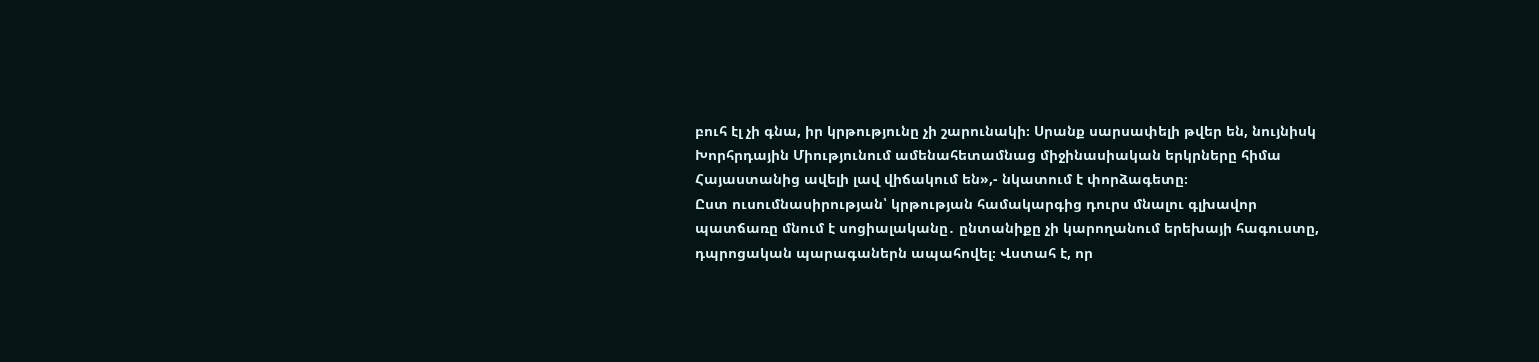բուհ էլ չի գնա, իր կրթությունը չի շարունակի։ Սրանք սարսափելի թվեր են, նույնիսկ Խորհրդային Միությունում ամենահետամնաց միջինասիական երկրները հիմա Հայաստանից ավելի լավ վիճակում են»,- նկատում է փորձագետը։
Ըստ ուսումնասիրության՝ կրթության համակարգից դուրս մնալու գլխավոր պատճառը մնում է սոցիալականը․ ընտանիքը չի կարողանում երեխայի հագուստը, դպրոցական պարագաներն ապահովել։ Վստահ է, որ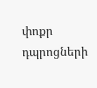փոքր դպրոցների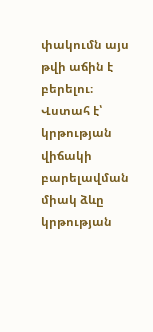փակումն այս թվի աճին է բերելու։
Վստահ է՝ կրթության վիճակի բարելավման միակ ձևը կրթության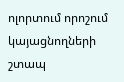ոլորտում որոշում կայացնողների շտապ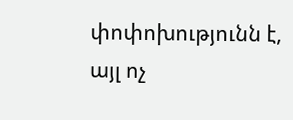փոփոխությունն է, այլ ոչ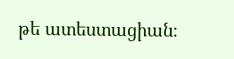թե ատեստացիան։